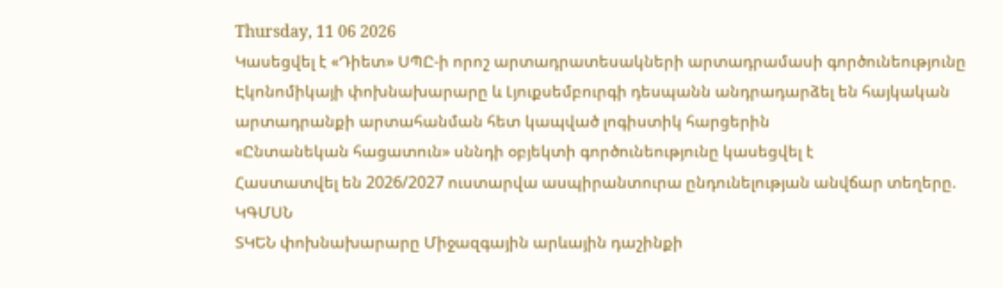Thursday, 11 06 2026
Կասեցվել է «Դիետ» ՍՊԸ-ի որոշ արտադրատեսակների արտադրամասի գործունեությունը
Էկոնոմիկայի փոխնախարարը և Լյուքսեմբուրգի դեսպանն անդրադարձել են հայկական արտադրանքի արտահանման հետ կապված լոգիստիկ հարցերին
«Ընտանեկան հացատուն» սննդի օբյեկտի գործունեությունը կասեցվել է
Հաստատվել են 2026/2027 ուստարվա ասպիրանտուրա ընդունելության անվճար տեղերը. ԿԳՄՍՆ
ՏԿԵՆ փոխնախարարը Միջազգային արևային դաշինքի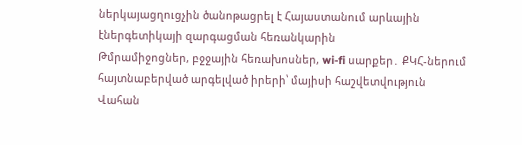ներկայացղուցչին ծանոթացրել է Հայաստանում արևային էներգետիկայի զարգացման հեռանկարին
Թմրամիջոցներ, բջջային հեռախոսներ, wi-fi սարքեր․ ՔԿՀ-ներում հայտնաբերված արգելված իրերի՝ մայիսի հաշվետվություն
Վահան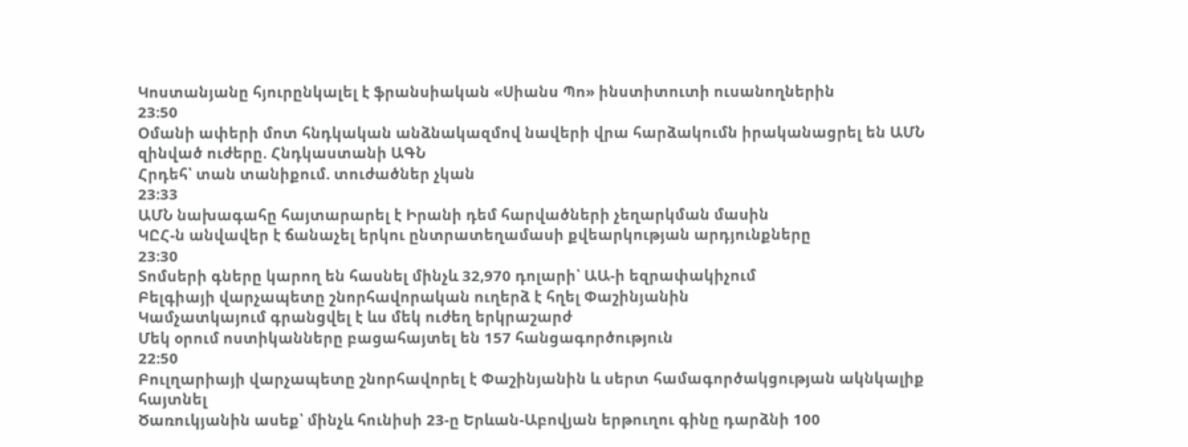Կոստանյանը հյուրընկալել է ֆրանսիական «Սիանս Պո» ինստիտուտի ուսանողներին
23:50
Օմանի ափերի մոտ հնդկական անձնակազմով նավերի վրա հարձակումն իրականացրել են ԱՄՆ զինված ուժերը. Հնդկաստանի ԱԳՆ
Հրդեհ՝ տան տանիքում. տուժածներ չկան
23:33
ԱՄՆ նախագահը հայտարարել է Իրանի դեմ հարվածների չեղարկման մասին
ԿԸՀ-ն անվավեր է ճանաչել երկու ընտրատեղամասի քվեարկության արդյունքները
23:30
Տոմսերի գները կարող են հասնել մինչև 32,970 դոլարի՝ ԱԱ-ի եզրափակիչում
Բելգիայի վարչապետը շնորհավորական ուղերձ է հղել Փաշինյանին
Կամչատկայում գրանցվել է ևս մեկ ուժեղ երկրաշարժ
Մեկ օրում ոստիկանները բացահայտել են 157 հանցագործություն
22:50
Բուլղարիայի վարչապետը շնորհավորել է Փաշինյանին և սերտ համագործակցության ակնկալիք հայտնել
Ծառուկյանին ասեք՝ մինչև հունիսի 23-ը Երևան-Աբովյան երթուղու գինը դարձնի 100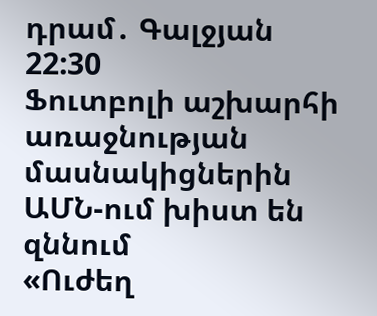դրամ․ Գալջյան
22:30
Ֆուտբոլի աշխարհի առաջնության մասնակիցներին ԱՄՆ-ում խիստ են զննում
«Ուժեղ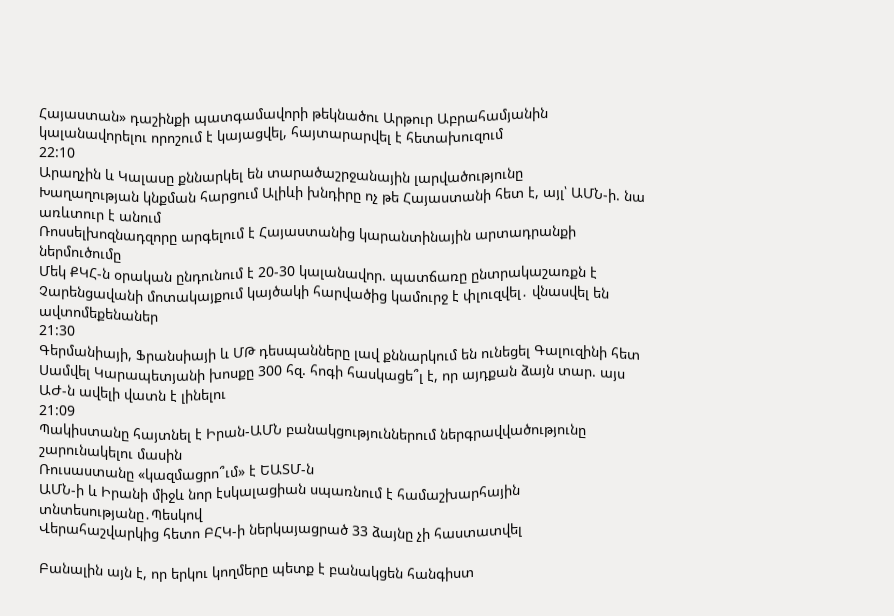Հայաստան» դաշինքի պատգամավորի թեկնածու Արթուր Աբրահամյանին կալանավորելու որոշում է կայացվել, հայտարարվել է հետախուզում
22:10
Արաղչին և Կալասը քննարկել են տարածաշրջանային լարվածությունը
Խաղաղության կնքման հարցում Ալիևի խնդիրը ոչ թե Հայաստանի հետ է, այլ՝ ԱՄՆ-ի. նա առևտուր է անում
Ռոսսելխոզնադզորը արգելում է Հայաստանից կարանտինային արտադրանքի ներմուծումը
Մեկ ՔԿՀ-ն օրական ընդունում է 20-30 կալանավոր. պատճառը ընտրակաշառքն է
Չարենցավանի մոտակայքում կայծակի հարվածից կամուրջ է փլուզվել․ վնասվել են ավտոմեքենաներ
21:30
Գերմանիայի, Ֆրանսիայի և ՄԹ դեսպանները լավ քննարկում են ունեցել Գալուզինի հետ
Սամվել Կարապետյանի խոսքը 300 հզ. հոգի հասկացե՞լ է, որ այդքան ձայն տար. այս ԱԺ-ն ավելի վատն է լինելու
21:09
Պակիստանը հայտնել է Իրան-ԱՄՆ բանակցություններում ներգրավվածությունը շարունակելու մասին
Ռուսաստանը «կազմացրո՞ւմ» է ԵԱՏՄ-ն
ԱՄՆ-ի և Իրանի միջև նոր էսկալացիան սպառնում է համաշխարհային տնտեսությանը․Պեսկով
Վերահաշվարկից հետո ԲՀԿ-ի ներկայացրած 33 ձայնը չի հաստատվել

Բանալին այն է, որ երկու կողմերը պետք է բանակցեն հանգիստ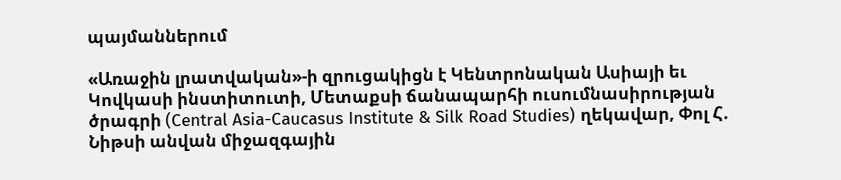պայմաններում

«Առաջին լրատվական»-ի զրուցակիցն է Կենտրոնական Ասիայի եւ Կովկասի ինստիտուտի, Մետաքսի ճանապարհի ուսումնասիրության ծրագրի (Central Asia-Caucasus Institute & Silk Road Studies) ղեկավար, Փոլ Հ. Նիթսի անվան միջազգային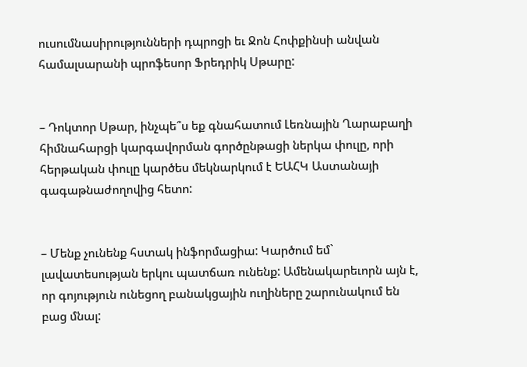ուսումնասիրությունների դպրոցի եւ Ջոն Հոփքինսի անվան համալսարանի պրոֆեսոր Ֆրեդրիկ Սթարը:


– Դոկտոր Սթար, ինչպե՞ս եք գնահատում Լեռնային Ղարաբաղի հիմնահարցի կարգավորման գործընթացի ներկա փուլը, որի հերթական փուլը կարծես մեկնարկում է ԵԱՀԿ Աստանայի գագաթնաժողովից հետո:


– Մենք չունենք հստակ ինֆորմացիա: Կարծում եմ` լավատեսության երկու պատճառ ունենք: Ամենակարեւորն այն է, որ գոյություն ունեցող բանակցային ուղիները շարունակում են բաց մնալ: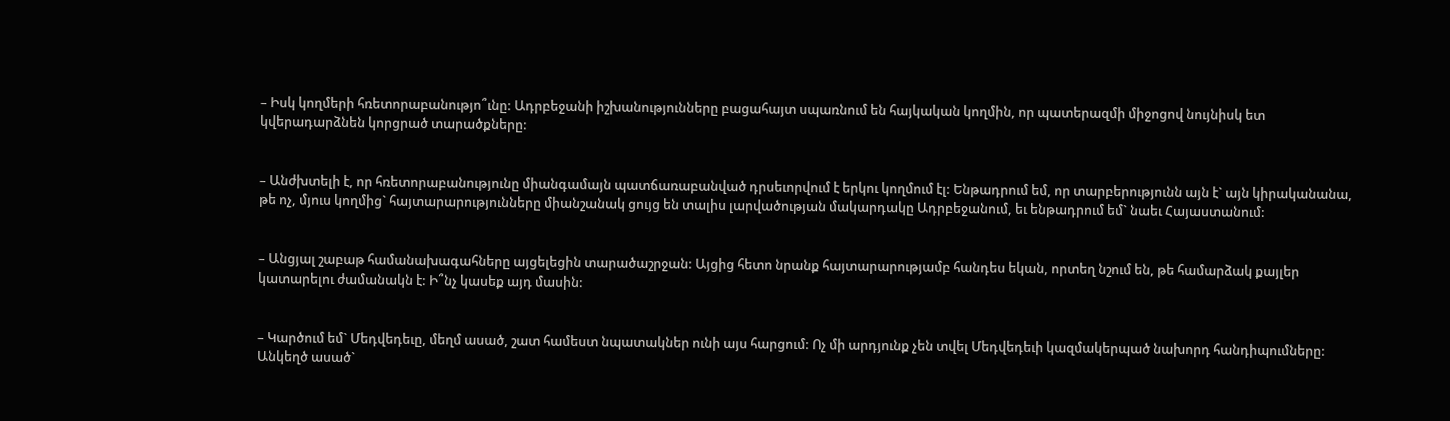– Իսկ կողմերի հռետորաբանությո՞ւնը: Ադրբեջանի իշխանությունները բացահայտ սպառնում են հայկական կողմին, որ պատերազմի միջոցով նույնիսկ ետ կվերադարձնեն կորցրած տարածքները:


– Անժխտելի է, որ հռետորաբանությունը միանգամայն պատճառաբանված դրսեւորվում է երկու կողմում էլ: Ենթադրում եմ, որ տարբերությունն այն է` այն կիրականանա, թե ոչ, մյուս կողմից` հայտարարությունները միանշանակ ցույց են տալիս լարվածության մակարդակը Ադրբեջանում, եւ ենթադրում եմ` նաեւ Հայաստանում:


– Անցյալ շաբաթ համանախագահները այցելեցին տարածաշրջան: Այցից հետո նրանք հայտարարությամբ հանդես եկան, որտեղ նշում են, թե համարձակ քայլեր կատարելու ժամանակն է: Ի՞նչ կասեք այդ մասին:


– Կարծում եմ` Մեդվեդեւը, մեղմ ասած, շատ համեստ նպատակներ ունի այս հարցում: Ոչ մի արդյունք չեն տվել Մեդվեդեւի կազմակերպած նախորդ հանդիպումները: Անկեղծ ասած`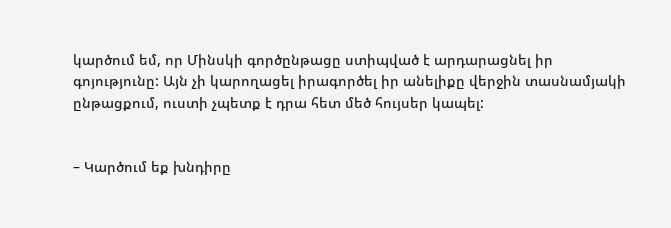կարծում եմ, որ Մինսկի գործընթացը ստիպված է արդարացնել իր գոյությունը: Այն չի կարողացել իրագործել իր անելիքը վերջին տասնամյակի ընթացքում, ուստի չպետք է դրա հետ մեծ հույսեր կապել:


– Կարծում եք խնդիրը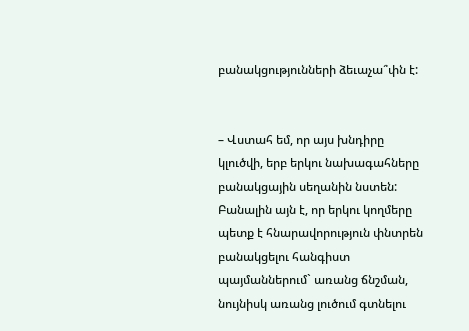բանակցությունների ձեւաչա՞փն է:


– Վստահ եմ, որ այս խնդիրը կլուծվի, երբ երկու նախագահները բանակցային սեղանին նստեն: Բանալին այն է, որ երկու կողմերը պետք է հնարավորություն փնտրեն բանակցելու հանգիստ պայմաններում` առանց ճնշման, նույնիսկ առանց լուծում գտնելու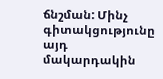ճնշման: Մինչ գիտակցությունը այդ մակարդակին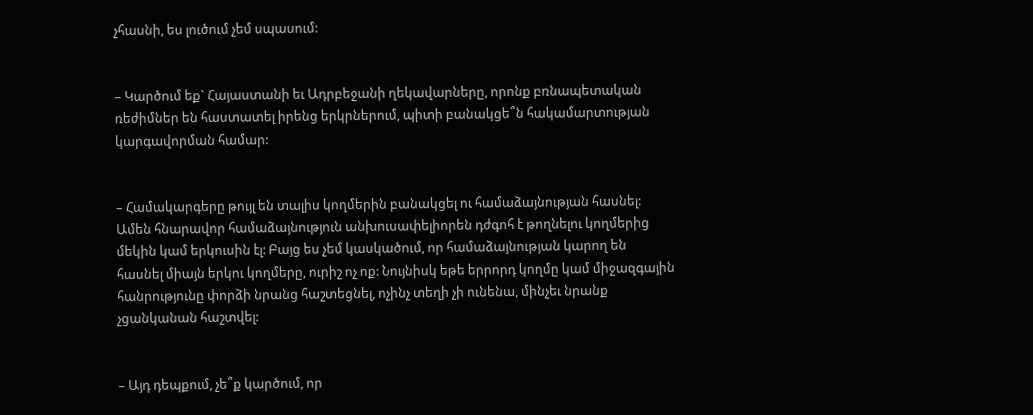չհասնի, ես լուծում չեմ սպասում:


– Կարծում եք` Հայաստանի եւ Ադրբեջանի ղեկավարները, որոնք բռնապետական ռեժիմներ են հաստատել իրենց երկրներում, պիտի բանակցե՞ն հակամարտության կարգավորման համար:


– Համակարգերը թույլ են տալիս կողմերին բանակցել ու համաձայնության հասնել: Ամեն հնարավոր համաձայնություն անխուսափելիորեն դժգոհ է թողնելու կողմերից մեկին կամ երկուսին էլ: Բայց ես չեմ կասկածում, որ համաձայնության կարող են հասնել միայն երկու կողմերը, ուրիշ ոչ ոք: Նույնիսկ եթե երրորդ կողմը կամ միջազգային հանրությունը փորձի նրանց հաշտեցնել, ոչինչ տեղի չի ունենա, մինչեւ նրանք չցանկանան հաշտվել:


– Այդ դեպքում, չե՞ք կարծում, որ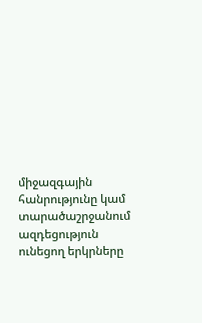միջազգային հանրությունը կամ տարածաշրջանում ազդեցություն ունեցող երկրները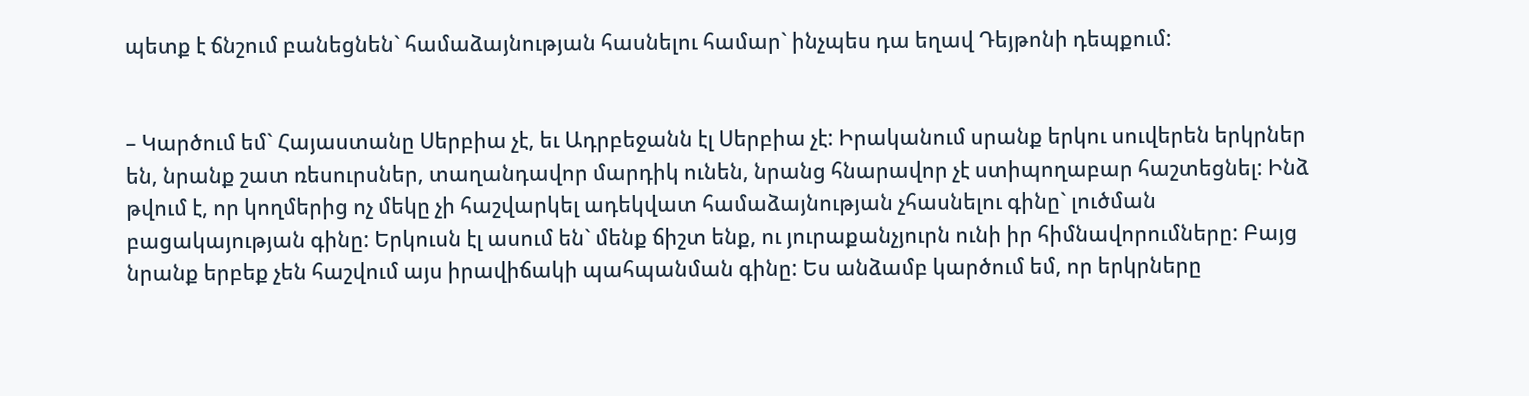պետք է ճնշում բանեցնեն` համաձայնության հասնելու համար` ինչպես դա եղավ Դեյթոնի դեպքում:


– Կարծում եմ` Հայաստանը Սերբիա չէ, եւ Ադրբեջանն էլ Սերբիա չէ: Իրականում սրանք երկու սուվերեն երկրներ են, նրանք շատ ռեսուրսներ, տաղանդավոր մարդիկ ունեն, նրանց հնարավոր չէ ստիպողաբար հաշտեցնել: Ինձ թվում է, որ կողմերից ոչ մեկը չի հաշվարկել ադեկվատ համաձայնության չհասնելու գինը` լուծման բացակայության գինը: Երկուսն էլ ասում են` մենք ճիշտ ենք, ու յուրաքանչյուրն ունի իր հիմնավորումները: Բայց նրանք երբեք չեն հաշվում այս իրավիճակի պահպանման գինը: Ես անձամբ կարծում եմ, որ երկրները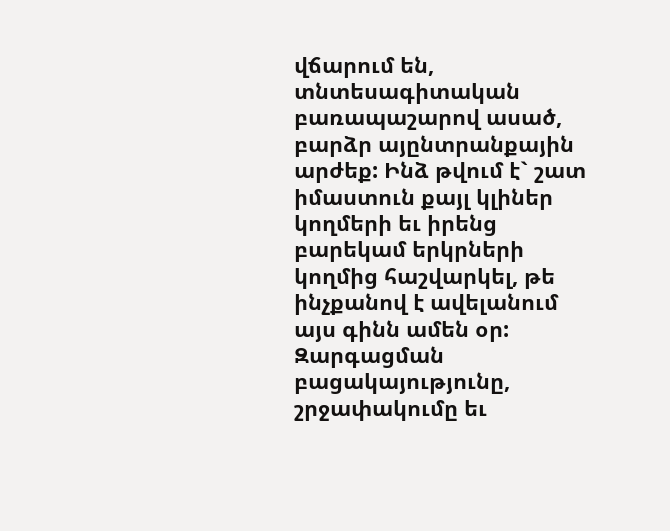վճարում են, տնտեսագիտական բառապաշարով ասած, բարձր այընտրանքային արժեք: Ինձ թվում է` շատ իմաստուն քայլ կլիներ կողմերի եւ իրենց բարեկամ երկրների կողմից հաշվարկել, թե ինչքանով է ավելանում այս գինն ամեն օր: Զարգացման բացակայությունը, շրջափակումը եւ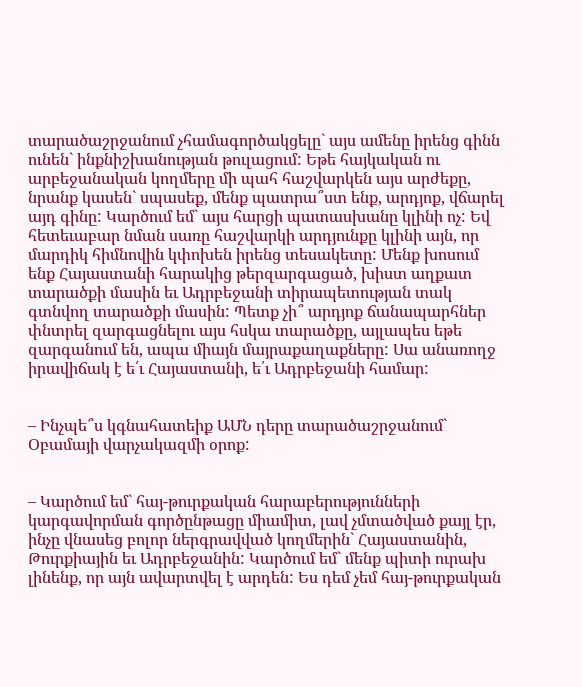տարածաշրջանում չհամագործակցելը` այս ամենը իրենց գինն ունեն` ինքնիշխանության թուլացում: Եթե հայկական ու արբեջանական կողմերը մի պահ հաշվարկեն այս արժեքը, նրանք կասեն` սպասեք, մենք պատրա՞ստ ենք, արդյոք, վճարել այդ գինը: Կարծում եմ` այս հարցի պատասխանը կլինի ոչ: Եվ հետեւաբար նման սառը հաշվարկի արդյունքը կլինի այն, որ մարդիկ հիմնովին կփոխեն իրենց տեսակետը: Մենք խոսում ենք Հայաստանի հարակից թերզարգացած, խիստ աղքատ տարածքի մասին եւ Ադրբեջանի տիրապետության տակ գտնվող տարածքի մասին: Պետք չի՞ արդյոք ճանապարհներ փնտրել զարգացնելու այս հսկա տարածքը, այլապես եթե զարգանում են, ապա միայն մայրաքաղաքները: Սա անառողջ իրավիճակ է ե՛ւ Հայաստանի, ե՛ւ Ադրբեջանի համար:


– Ինչպե՞ս կգնահատեիք ԱՄՆ դերը տարածաշրջանում` Օբամայի վարչակազմի օրոք:


– Կարծում եմ` հայ-թուրքական հարաբերությունների կարգավորման գործընթացը միամիտ, լավ չմտածված քայլ էր, ինչը վնասեց բոլոր ներգրավված կողմերին` Հայաստանին, Թուրքիային եւ Ադրբեջանին: Կարծում եմ` մենք պիտի ուրախ լինենք, որ այն ավարտվել է արդեն: Ես դեմ չեմ հայ-թուրքական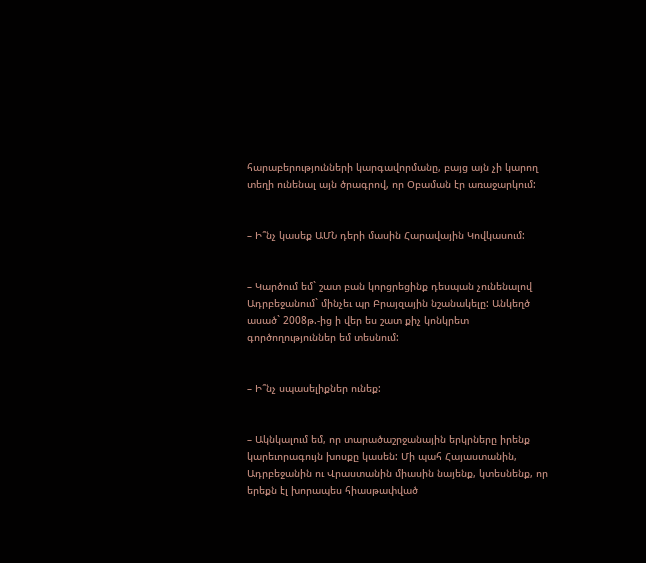հարաբերությունների կարգավորմանը, բայց այն չի կարող տեղի ունենալ այն ծրագրով, որ Օբաման էր առաջարկում:


– Ի՞նչ կասեք ԱՄՆ դերի մասին Հարավային Կովկասում:


– Կարծում եմ` շատ բան կորցրեցինք դեսպան չունենալով Ադրբեջանում` մինչեւ պր Բրայզային նշանակելը: Անկեղծ ասած` 2008թ.-ից ի վեր ես շատ քիչ կոնկրետ գործողություններ եմ տեսնում:


– Ի՞նչ սպասելիքներ ունեք:


– Ակնկալում եմ, որ տարածաշրջանային երկրները իրենք կարեւորագույն խոսքը կասեն: Մի պահ Հայաստանին, Ադրբեջանին ու Վրաստանին միասին նայենք, կտեսնենք, որ երեքն էլ խորապես հիասթափված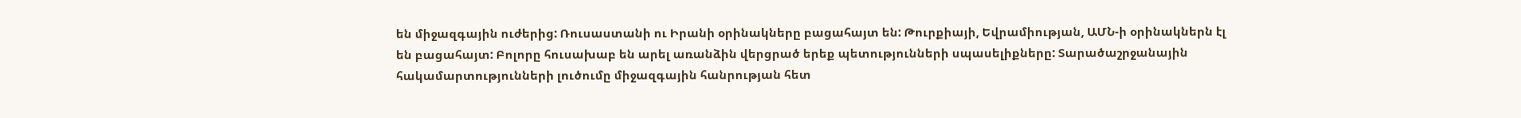են միջազգային ուժերից: Ռուսաստանի ու Իրանի օրինակները բացահայտ են: Թուրքիայի, Եվրամիության, ԱՄՆ-ի օրինակներն էլ են բացահայտ: Բոլորը հուսախաբ են արել առանձին վերցրած երեք պետությունների սպասելիքները: Տարածաշրջանային հակամարտությունների լուծումը միջազգային հանրության հետ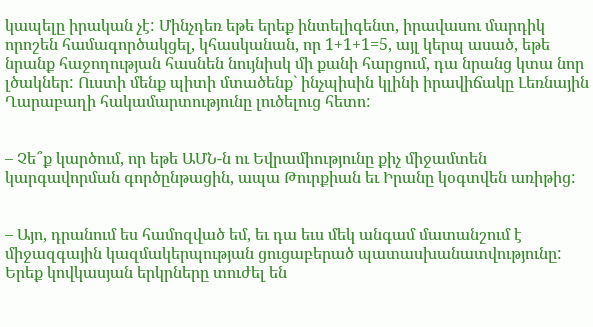կապելը իրական չէ: Մինչդեռ եթե երեք ինտելիգենտ, իրավասու մարդիկ որոշեն համագործակցել, կհասկանան, որ 1+1+1=5, այլ կերպ ասած, եթե նրանք հաջողության հասնեն նույնիսկ մի քանի հարցում, դա նրանց կտա նոր լծակներ: Ուստի մենք պիտի մտածենք` ինչպիսին կլինի իրավիճակը Լեռնային Ղարաբաղի հակամարտությունը լուծելուց հետո:


– Չե՞ք կարծում, որ եթե ԱՄՆ-ն ու Եվրամիությունը քիչ միջամտեն կարգավորման գործընթացին, ապա Թուրքիան եւ Իրանը կօգտվեն առիթից:


– Այո, դրանում ես համոզված եմ, եւ դա եւս մեկ անգամ մատանշում է միջազգային կազմակերպության ցուցաբերած պատասխանատվությունը: Երեք կովկասյան երկրները տուժել են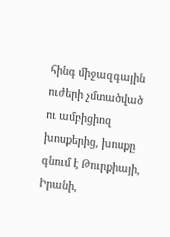հինգ միջազգային ուժերի չմտածված ու ամբիցիոզ խոսքերից, խոսքը գնում է Թուրքիայի, Իրանի,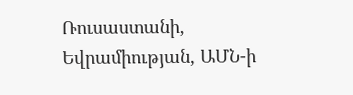Ռուսաստանի, Եվրամիության, ԱՄՆ-ի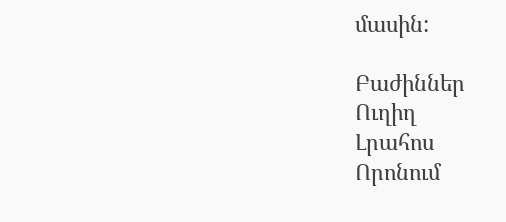մասին:

Բաժիններ
Ուղիղ
Լրահոս
Որոնում